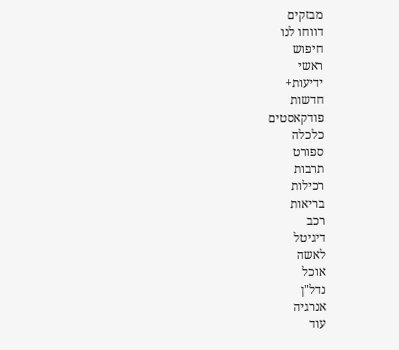מבזקים
דווחו לנו
חיפוש
ראשי
ידיעות+
חדשות
פודקאסטים
כלכלה
ספורט
תרבות
רכילות
בריאות
רכב
דיגיטל
לאשה
אוכל
נדל"ן
אנרגיה
עוד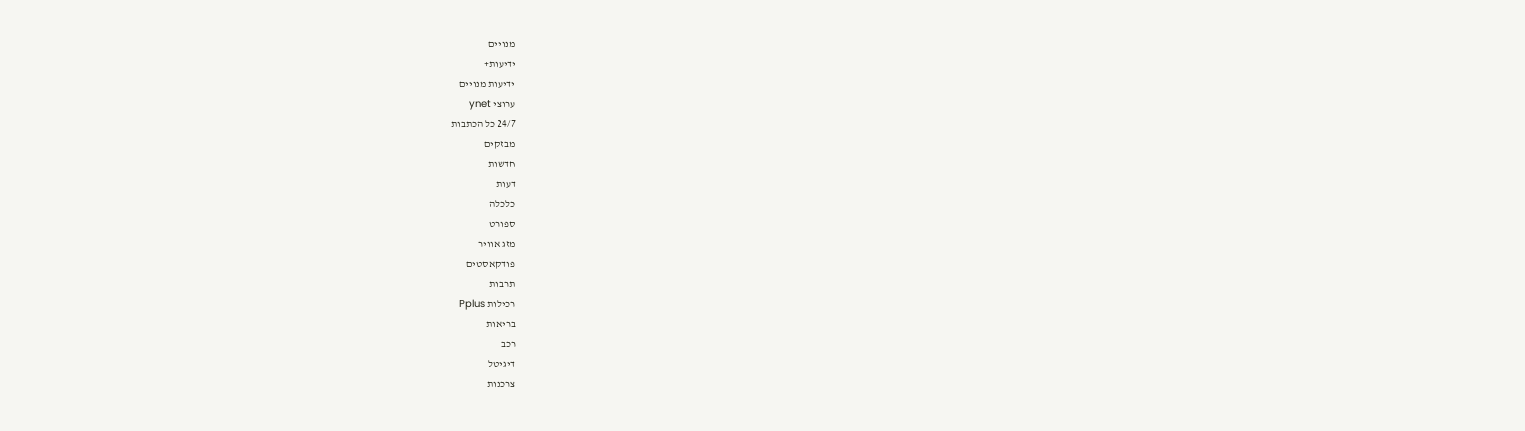מנויים
ידיעות+
ידיעות מנויים
ערוצי ynet
24/7 כל הכתבות
מבזקים
חדשות
דעות
כלכלה
ספורט
מזג אוויר
פודקאסטים
תרבות
רכילות Pplus
בריאות
רכב
דיגיטל
צרכנות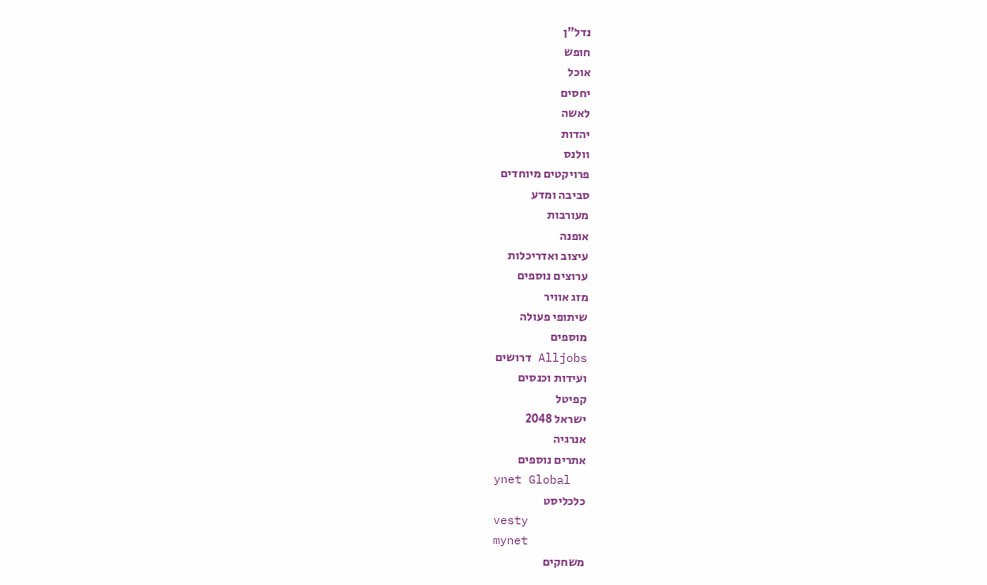נדל"ן
חופש
אוכל
יחסים
לאשה
יהדות
וולנס
פרויקטים מיוחדים
סביבה ומדע
מעורבות
אופנה
עיצוב ואדריכלות
ערוצים נוספים
מזג אוויר
שיתופי פעולה
מוספים
Alljobs דרושים
ועידות וכנסים
קפיטל
ישראל 2048
אנרגיה
אתרים נוספים
ynet Global
כלכליסט
vesty
mynet
משחקים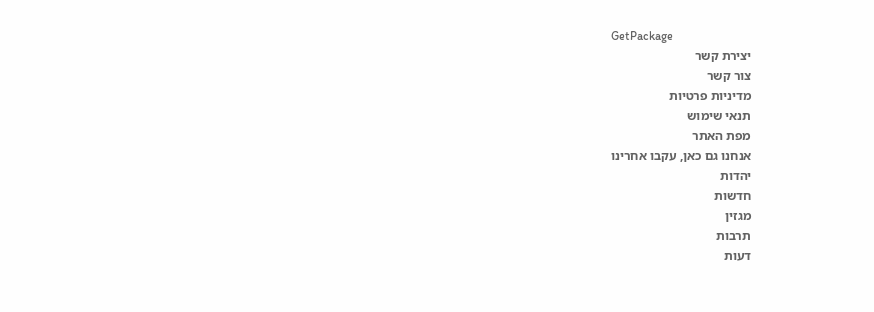GetPackage
יצירת קשר
צור קשר
מדיניות פרטיות
תנאי שימוש
מפת האתר
אנחנו גם כאן, עקבו אחרינו
יהדות
חדשות
מגזין
תרבות
דעות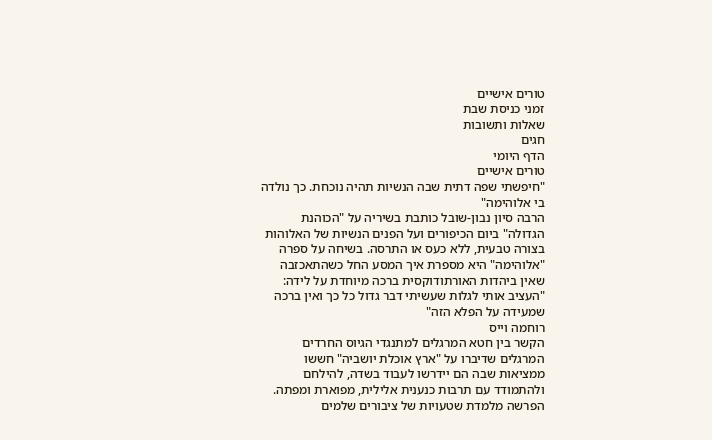טורים אישיים
זמני כניסת שבת
שאלות ותשובות
חגים
הדף היומי
טורים אישיים
"חיפשתי שפה דתית שבה הנשיות תהיה נוכחת. כך נולדה בי אלוהימה"
הרבה סיון נבון-שובל כותבת בשיריה על "הכוהנת הגדולה" ביום הכיפורים ועל הפנים הנשיות של האלוהות בצורה טבעית, ללא כעס או התרסה. בשיחה על ספרה "אלוהימה" היא מספרת איך המסע החל כשהתאכזבה שאין ביהדות האורתודוקסית ברכה מיוחדת על לידה: "העציב אותי לגלות שעשיתי דבר גדול כל כך ואין ברכה שמעידה על הפלא הזה"
רוחמה וייס
הקשר בין חטא המרגלים למתנגדי הגיוס החרדים
המרגלים שדיברו על "ארץ אוכלת יושביה" חששו ממציאות שבה הם יידרשו לעבוד בשדה, להילחם ולהתמודד עם תרבות כנענית אלילית, מפוארת ומפתה. הפרשה מלמדת שטעויות של ציבורים שלמים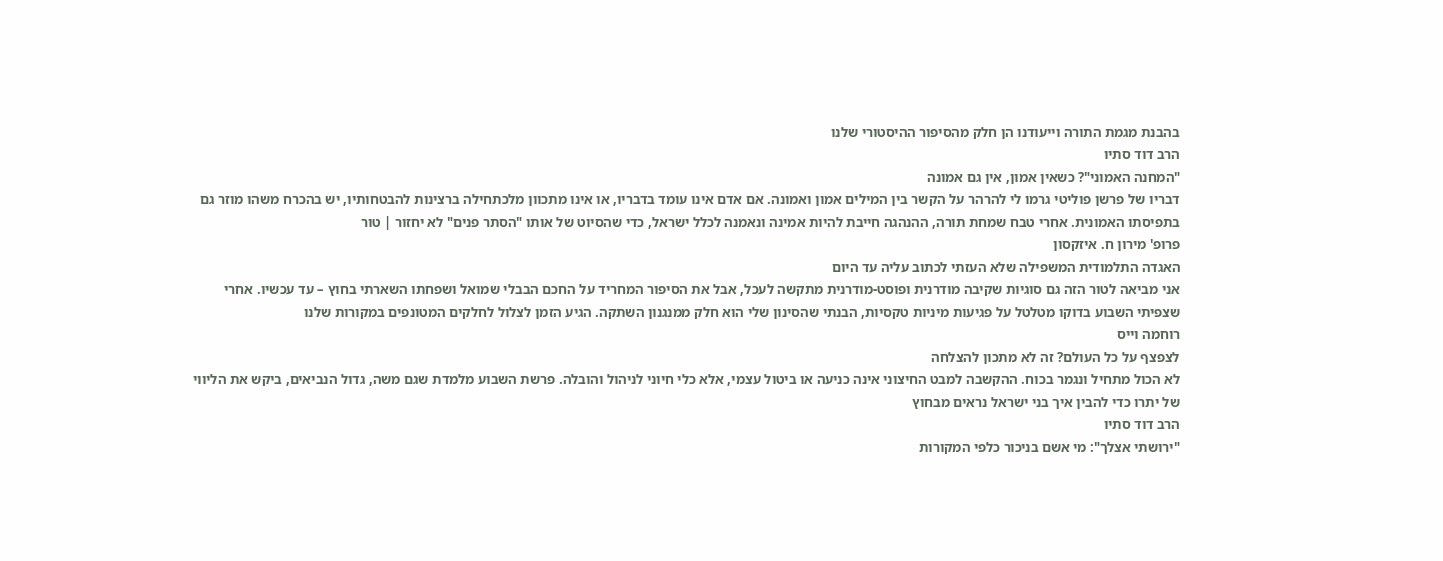בהבנת מגמת התורה וייעודנו הן חלק מהסיפור ההיסטורי שלנו
הרב דוד סתיו
"המחנה האמוני"? כשאין אמון, אין גם אמונה
דבריו של פרשן פוליטי גרמו לי להרהר על הקשר בין המילים אמון ואמונה. אם אדם אינו עומד בדבריו, או אינו מתכוון מלכתחילה ברצינות להבטחותיו, יש בהכרח משהו מוזר גם בתפיסתו האמונית. אחרי טבח שמחת תורה, ההנהגה חייבת להיות אמינה ונאמנה לכלל ישראל, כדי שהסיוט של אותו "הסתר פנים" לא יחזור | טור
פרופ' מירון ח. איזקסון
האגדה התלמודית המשפילה שלא העזתי לכתוב עליה עד היום
אני מביאה לטור הזה גם סוגיות שקיבה מודרנית ופוסט-מודרנית מתקשה לעכל, אבל את הסיפור המחריד על החכם הבבלי שמואל ושפחתו השארתי בחוץ – עד עכשיו. אחרי שצפיתי השבוע בדוקו מטלטל על פגיעות מיניות טקסיות, הבנתי שהסינון שלי הוא חלק ממנגנון השתקה. הגיע הזמן לצלול לחלקים המטונפים במקורות שלנו
רוחמה וייס
לצפצף על כל העולם? זה לא מתכון להצלחה
לא הכול מתחיל ונגמר בכוח. ההקשבה למבט החיצוני אינה כניעה או ביטול עצמי, אלא כלי חיוני לניהול והובלה. פרשת השבוע מלמדת שגם משה, גדול הנביאים, ביקש את הליווי של יתרו כדי להבין איך בני ישראל נראים מבחוץ
הרב דוד סתיו
"ירושתי אצלך": מי אשם בניכור כלפי המקורות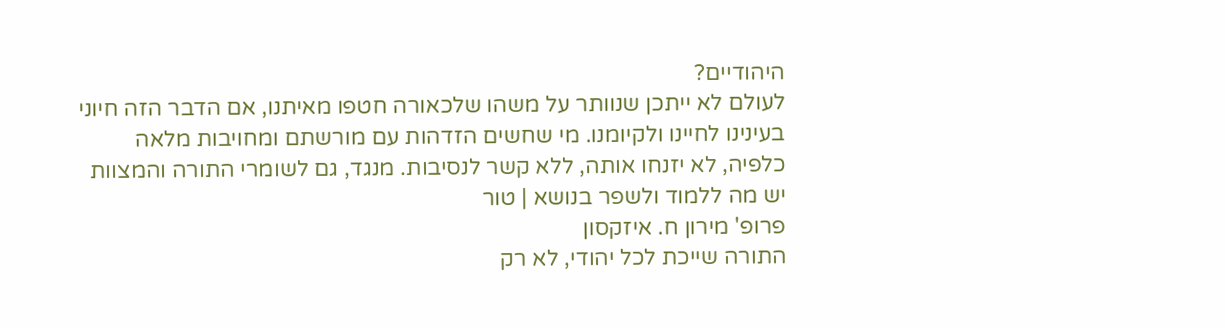היהודיים?
לעולם לא ייתכן שנוותר על משהו שלכאורה חטפו מאיתנו, אם הדבר הזה חיוני בעינינו לחיינו ולקיומנו. מי שחשים הזדהות עם מורשתם ומחויבות מלאה כלפיה, לא יזנחו אותה, ללא קשר לנסיבות. מנגד, גם לשומרי התורה והמצוות יש מה ללמוד ולשפר בנושא | טור
פרופ' מירון ח. איזקסון
התורה שייכת לכל יהודי, לא רק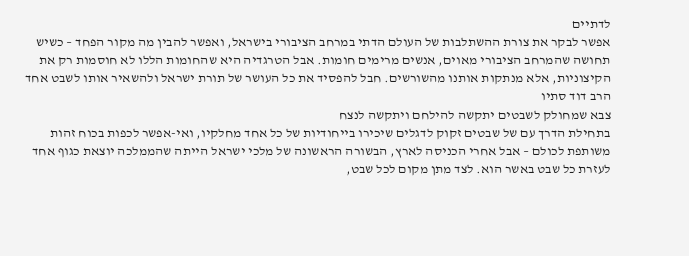לדתיים
אפשר לבקר את צורת ההשתלבות של העולם הדתי במרחב הציבורי בישראל, ואפשר להבין מה מקור הפחד – כשיש תחושה שהמרחב הציבורי מאוים, אנשים מרימים חומות. אבל הטרגדיה היא שהחומות הללו לא חוסמות רק את הקיצוניות, אלא מנתקות אותנו מהשורשים. חבל להפסיד את כל העושר של תורת ישראל ולהשאיר אותו לשבט אחד
הרב דוד סתיו
צבא שמחולק לשבטים יתקשה להילחם ויתקשה לנצח
בתחילת הדרך עם של שבטים זקוק לדגלים שיכירו בייחודיות של כל אחד מחלקיו, ואי-אפשר לכפות בכוח זהות משותפת לכולם – אבל אחרי הכניסה לארץ, הבשורה הראשונה של מלכי ישראל הייתה שהממלכה יוצאת כגוף אחד לעזרת כל שבט באשר הוא. לצד מתן מקום לכל שבט,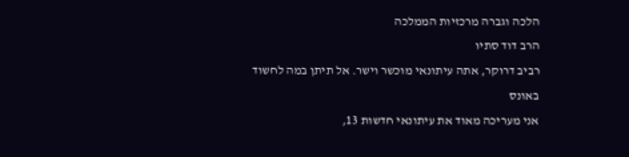הלכה וגברה מרכזיות הממלכה
הרב דוד סתיו
רביב דרוקר, אתה עיתונאי מוכשר וישר. אל תיתן במה לחשוד באונס
אני מעריכה מאוד את עיתונאי חדשות 13,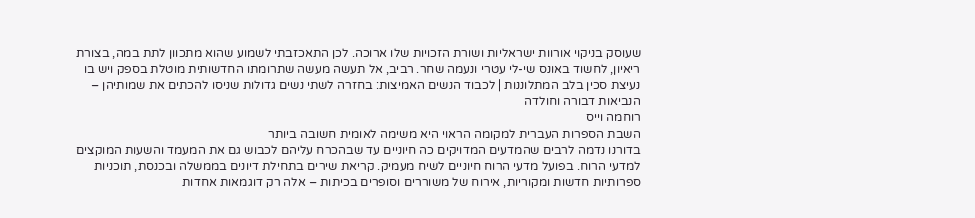שעוסק בניקוי אורוות ישראליות ושורת הזכויות שלו ארוכה. לכן התאכזבתי לשמוע שהוא מתכוון לתת במה, בצורת ריאיון, לחשוד באונס שי-לי עטרי ונעמה שחר. רביב, אל תעשה מעשה שתרומתו החדשותית מוטלת בספק ויש בו נעיצת סכין בלב המתלוננות | לכבוד הנשים האמיצות: בחזרה לשתי נשים גדולות שניסו להכתים את שמותיהן – הנביאות דבורה וחולדה
רוחמה וייס
השבת הספרות העברית למקומה הראוי היא משימה לאומית חשובה ביותר
בדורנו נדמה לרבים שהמדעים המדויקים כה חיוניים עד שבהכרח עליהם לכבוש גם את המעמד והשעות המוקצים למדעי הרוח. בפועל מדעי הרוח חיוניים לשיח מעמיק. קריאת שירים בתחילת דיונים בממשלה ובכנסת, תוכניות ספרותיות חדשות ומקוריות, אירוח של משוררים וסופרים בכיתות – אלה רק דוגמאות אחדות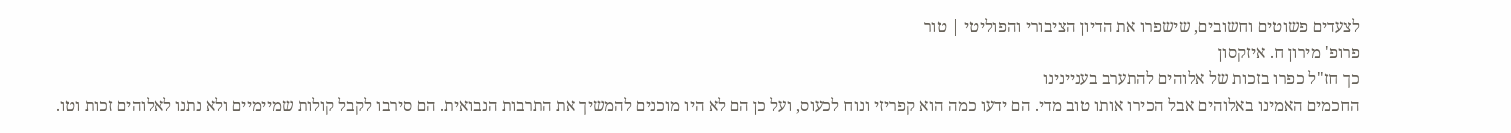לצעדים פשוטים וחשובים, שישפרו את הדיון הציבורי והפוליטי | טור
פרופ' מירון ח. איזקסון
כך חז"ל כפרו בזכות של אלוהים להתערב בעניינינו
החכמים האמינו באלוהים אבל הכירו אותו טוב מדי. הם ידעו כמה הוא קפריזי ונוח לכעוס, ועל כן הם לא היו מוכנים להמשיך את התרבות הנבואית. הם סירבו לקבל קולות שמיימיים ולא נתנו לאלוהים זכות וטו.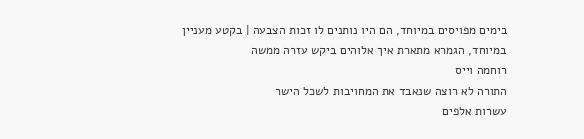בימים מפויסים במיוחד, הם היו נותנים לו זכות הצבעה | בקטע מעניין במיוחד, הגמרא מתארת איך אלוהים ביקש עזרה ממשה
רוחמה וייס
התורה לא רוצה שנאבד את המחויבות לשכל הישר
עשרות אלפים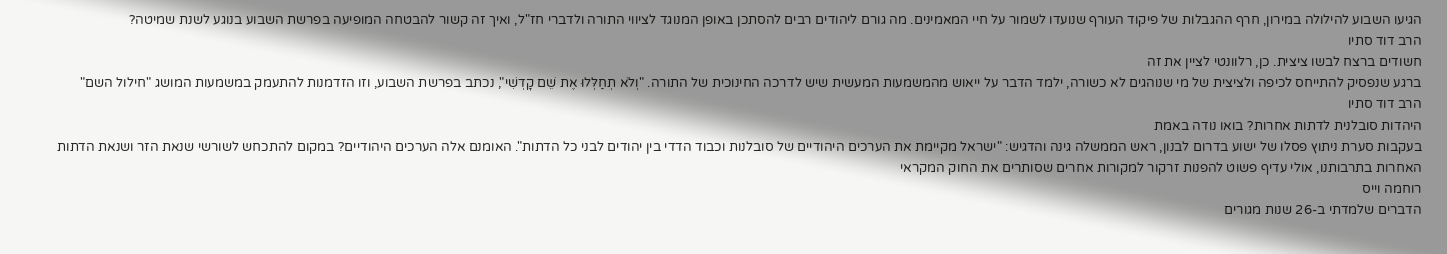הגיעו השבוע להילולה במירון, חרף ההגבלות של פיקוד העורף שנועדו לשמור על חיי המאמינים. מה גורם ליהודים רבים להסתכן באופן המנוגד לציווי התורה ולדברי חז"ל, ואיך זה קשור להבטחה המופיעה בפרשת השבוע בנוגע לשנת שמיטה?
הרב דוד סתיו
חשודים ברצח לבשו ציצית. כן, רלוונטי לציין את זה
ברגע שנפסיק להתייחס לכיפה ולציצית של מי שנוהגים לא כשורה, ילמד הדבר על ייאוש מהמשמעות המעשית שיש לדרכה החינוכית של התורה. "וְלֹא תְחַלְּלוּ אֶת שֵׁם קָדְשִׁי", נכתב בפרשת השבוע, וזו הזדמנות להתעמק במשמעות המושג "חילול השם"
הרב דוד סתיו
היהדות סובלנית לדתות אחרות? בואו נודה באמת
בעקבות סערת ניתוץ פסלו של ישוע בדרום לבנון, ראש הממשלה גינה והדגיש: "ישראל מקיימת את הערכים היהודיים של סובלנות וכבוד הדדי בין יהודים לבני כל הדתות". האומנם אלה הערכים היהודיים? במקום להתכחש לשורשי שנאת הזר ושנאת הדתות האחרות בתרבותנו, אולי עדיף פשוט להפנות זרקור למקורות אחרים שסותרים את החוק המקראי
רוחמה וייס
הדברים שלמדתי ב-26 שנות מגורים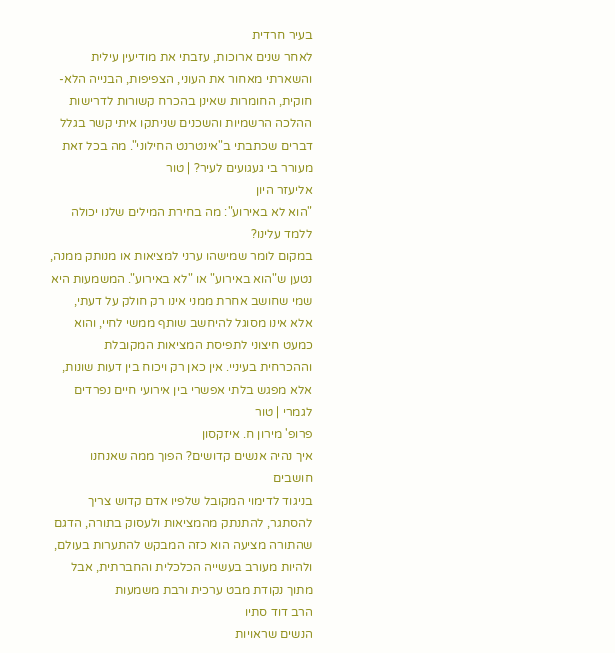בעיר חרדית
לאחר שנים ארוכות, עזבתי את מודיעין עילית והשארתי מאחור את העוני, הצפיפות, הבנייה הלא-חוקית, החומרות שאינן בהכרח קשורות לדרישות ההלכה הרשמיות והשכנים שניתקו איתי קשר בגלל דברים שכתבתי ב"אינטרנט החילוני". מה בכל זאת מעורר בי געגועים לעיר? | טור
אליעזר היון
"הוא לא באירוע": מה בחירת המילים שלנו יכולה ללמד עלינו?
במקום לומר שמישהו ערני למציאות או מנותק ממנה, נטען ש"הוא באירוע" או "לא באירוע". המשמעות היא שמי שחושב אחרת ממני אינו רק חולק על דעתי, אלא אינו מסוגל להיחשב שותף ממשי לחיי, והוא כמעט חיצוני לתפיסת המציאות המקובלת וההכרחית בעיניי. אין כאן רק ויכוח בין דעות שונות, אלא מפגש בלתי אפשרי בין אירועי חיים נפרדים לגמרי | טור
פרופ' מירון ח. איזקסון
איך נהיה אנשים קדושים? הפוך ממה שאנחנו חושבים
בניגוד לדימוי המקובל שלפיו אדם קדוש צריך להסתגר, להתנתק מהמציאות ולעסוק בתורה, הדגם שהתורה מציעה הוא כזה המבקש להתערות בעולם, ולהיות מעורב בעשייה הכלכלית והחברתית, אבל מתוך נקודת מבט ערכית ורבת משמעות
הרב דוד סתיו
הנשים שראויות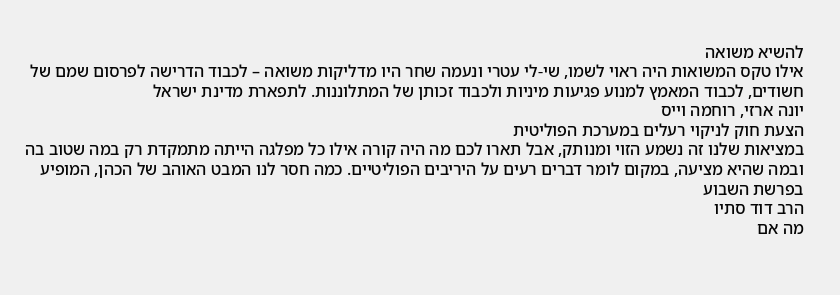להשיא משואה
אילו טקס המשואות היה ראוי לשמו, שי-לי עטרי ונעמה שחר היו מדליקות משואה – לכבוד הדרישה לפרסום שמם של חשודים, לכבוד המאמץ למנוע פגיעות מיניות ולכבוד זכותן של המתלוננות. לתפארת מדינת ישראל
יונה ארזי, רוחמה וייס
הצעת חוק לניקוי רעלים במערכת הפוליטית
במציאות שלנו זה נשמע הזוי ומנותק, אבל תארו לכם מה היה קורה אילו כל מפלגה הייתה מתמקדת רק במה שטוב בה ובמה שהיא מציעה, במקום לומר דברים רעים על היריבים הפוליטיים. כמה חסר לנו המבט האוהב של הכהן, המופיע בפרשת השבוע
הרב דוד סתיו
מה אם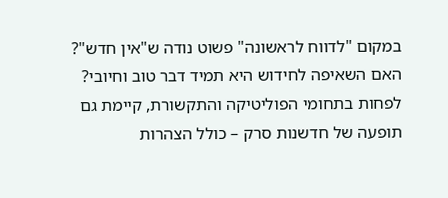במקום "לדווח לראשונה" פשוט נודה ש"אין חדש"?
האם השאיפה לחידוש היא תמיד דבר טוב וחיובי? לפחות בתחומי הפוליטיקה והתקשורת, קיימת גם תופעה של חדשנות סרק – כולל הצהרות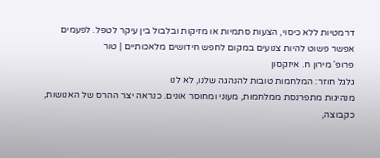דרמטיות ללא כיסוי, הצעות סתמיות או מזיקות ובלבול בין עיקר לטפל. לפעמים אפשר פשוט להיות צנועים במקום לחפש חידושים מלאכותיים | טור
פרופ' מירון ח. איזקסון
גלגל חוזר: המלחמות טובות להנהגה שלנו, לא לנו
מנהיגות מתפרנסת ממלחמות, מעוני ומחוסר אונים. כנראה יצר ההרס של האנושות, כקבוצה,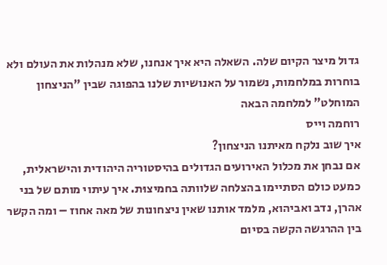גדול מיצר הקיום שלה. השאלה היא איך אנחנו, שלא מנהלות את העולם ולא בוחרות במלחמות, נשמור על האנושיות שלנו בהפוגה שבין "הניצחון המוחלט" למלחמה הבאה
רוחמה וייס
איך שוב נלקח מאיתנו הניצחון?
אם נבחן את מכלול האירועים הגדולים בהיסטוריה היהודית והישראלית, כמעט כולם הסתיימו בהצלחה שלוותה בחמיצוּת. איך עיתוי מותם של בני אהרן, נדב ואביהוא, מלמד אותנו שאין ניצחונות של מאה אחוז – ומה הקשר בין ההרגשה הקשה בסיום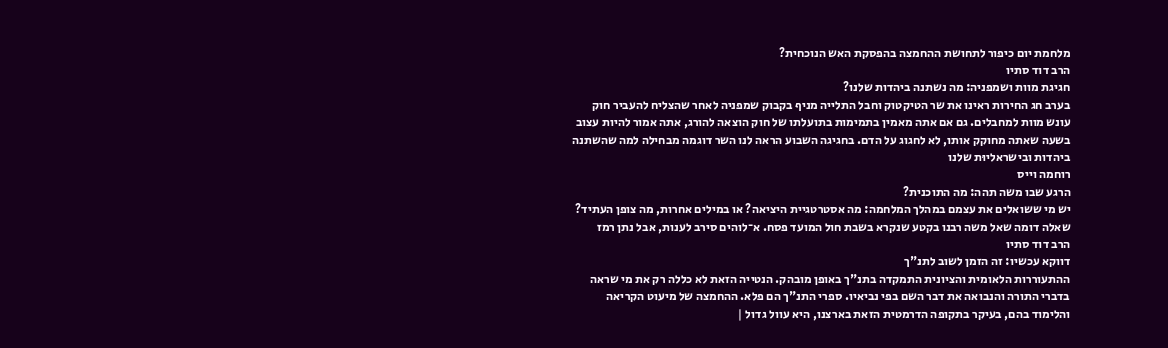מלחמת יום כיפור לתחושת ההחמצה בהפסקת האש הנוכחית?
הרב דוד סתיו
חגיגת מוות ושמפניה: מה נשתנה ביהדות שלנו?
בערב חג החירות ראינו את שר הטיקטוק וחבל התלייה מניף בקבוק שמפניה לאחר שהצליח להעביר חוק עונש מוות למחבלים. גם אם אתה מאמין בתמימות בתועלתו של חוק הוצאה להורג, אתה אמור להיות עצוב בשעה שאתה מחוקק אותו, לא לחגוג על הדם. בחגיגה השבוע הראה לנו השר דוגמה מבחילה למה שהשתנה ביהדות ובישראליוּת שלנו
רוחמה וייס
הרגע שבו משה תהה: מה התוכנית?
יש מי ששואלים את עצמם במהלך המלחמה: מה אסטרטגיית היציאה? או במילים אחרות, מה צופן העתיד? שאלה דומה שאל משה רבנו בקטע שנקרא בשבת חול המועד פסח. א־לוהים סירב לענות, אבל נתן רמז
הרב דוד סתיו
דווקא עכשיו: זה הזמן לשוב לתנ"ך
ההתעוררות הלאומית והציונית התמקדה בתנ"ך באופן מובהק. הנטייה הזאת לא כללה רק את מי שראה בדברי התורה והנבואה את דבר השם בפי נביאיו. ספרי התנ"ך הם פלא. ההחמצה של מיעוט הקריאה והלימוד בהם, בעיקר בתקופה הדרמטית הזאת בארצנו, היא עוול גדול |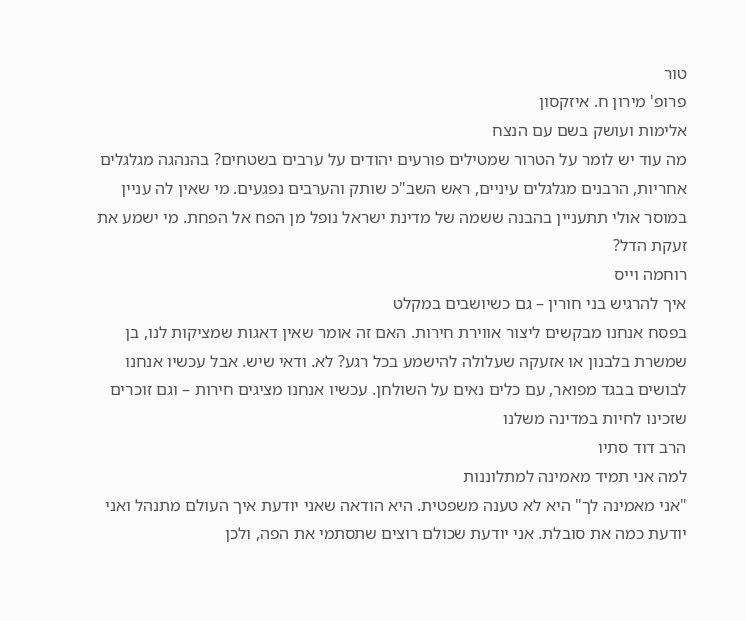טור
פרופ' מירון ח. איזקסון
אלימות ועושק בשם עם הנצח
מה עוד יש לומר על הטרור שמטילים פורעים יהודים על ערבים בשטחים? בהנהגה מגלגלים אחריות, הרבנים מגלגלים עיניים, ראש השב"כ שותק והערבים נפגעים. מי שאין לה עניין במוסר אולי תתעניין בהבנה ששמה של מדינת ישראל נופל מן הפח אל הפחת. מי ישמע את זעקת הדל?
רוחמה וייס
איך להרגיש בני חורין – גם כשיושבים במקלט
בפסח אנחנו מבקשים ליצור אווירת חירות. האם זה אומר שאין דאגות שמציקות לנו, בן שמשרת בלבנון או אזעקה שעלולה להישמע בכל רגע? לא. ודאי שיש. אבל עכשיו אנחנו לבושים בבגד מפואר, עם כלים נאים על השולחן. עכשיו אנחנו מציגים חירות – וגם זוכרים שזכינו לחיות במדינה משלנו
הרב דוד סתיו
למה אני תמיד מאמינה למתלוננות
"אני מאמינה לך" היא לא טענה משפטית. היא הודאה שאני יודעת איך העולם מתנהל ואני יודעת כמה את סובלת. אני יודעת שכולם רוצים שתסתמי את הפה, ולכן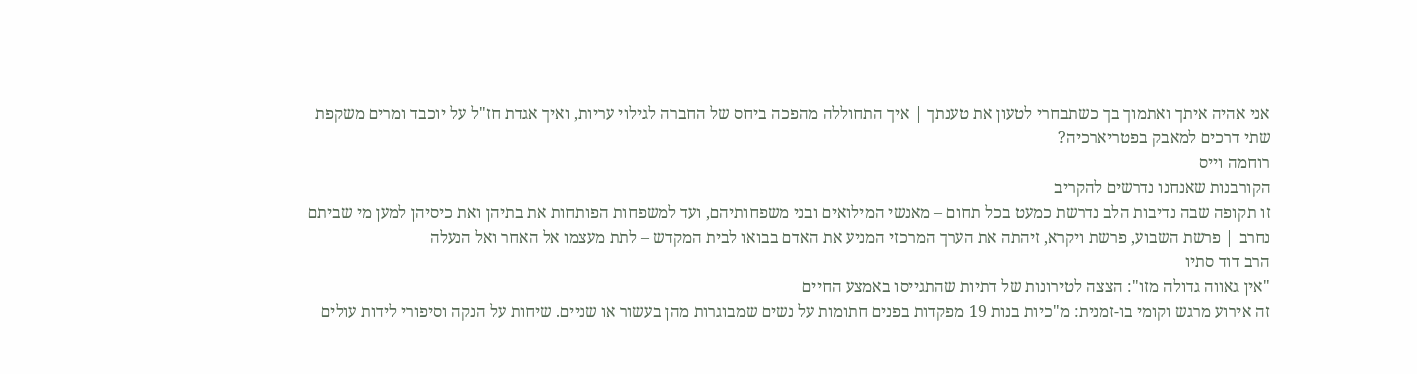אני אהיה איתך ואתמוך בך כשתבחרי לטעון את טענתך | איך התחוללה מהפכה ביחס של החברה לגילוי עריות, ואיך אגדת חז"ל על יוכבד ומרים משקפת שתי דרכים למאבק בפטריארכיה?
רוחמה וייס
הקורבנות שאנחנו נדרשים להקריב
זו תקופה שבה נדיבות הלב נדרשת כמעט בכל תחום – מאנשי המילואים ובני משפחותיהם, ועד למשפחות הפותחות את בתיהן ואת כיסיהן למען מי שביתם נחרב | פרשת השבוע, פרשת ויקרא, זיהתה את הערך המרכזי המניע את האדם בבואו לבית המקדש – לתת מעצמו אל האחר ואל הנעלה
הרב דוד סתיו
"אין גאווה גדולה מזו": הצצה לטירונות של דתיות שהתגייסו באמצע החיים
זה אירוע מרגש וקומי בו-זמנית: מ"כיות בנות 19 מפקדות בפנים חתומות על נשים שמבוגרות מהן בעשור או שניים. שיחות על הנקה וסיפורי לידות עולים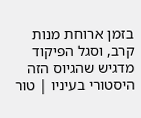בזמן ארוחת מנות קרב, וסגל הפיקוד מדגיש שהגיוס הזה היסטורי בעיניו | טור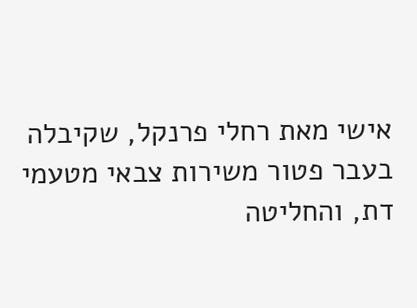אישי מאת רחלי פרנקל, שקיבלה בעבר פטור משירות צבאי מטעמי דת, והחליטה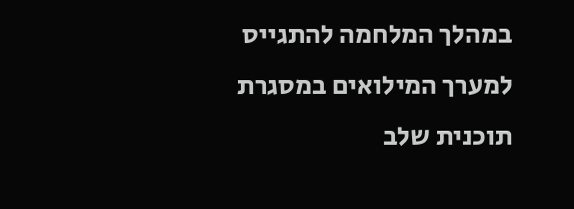במהלך המלחמה להתגייס למערך המילואים במסגרת תוכנית שלב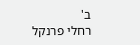ב'
רחלי פרנקל